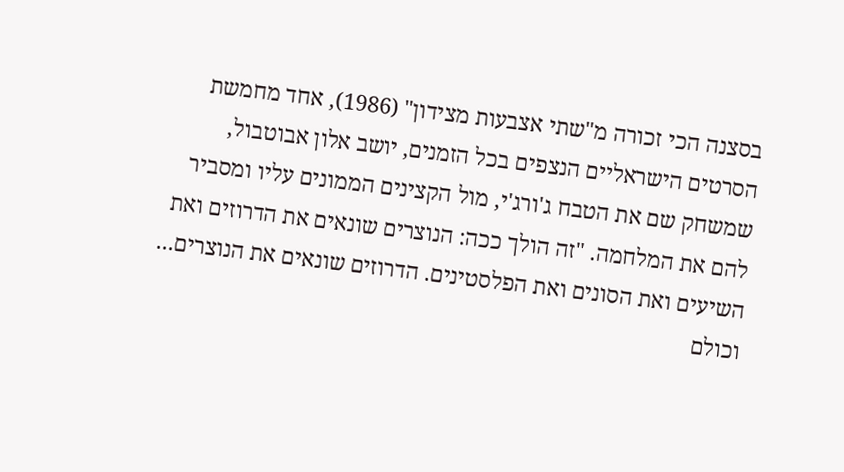בסצנה הכי זכורה מ"שתי אצבעות מצידון" (1986), אחד מחמשת הסרטים הישראליים הנצפים בכל הזמנים, יושב אלון אבוטבול, שמשחק שם את הטבח ג'ורג'י, מול הקצינים הממונים עליו ומסביר להם את המלחמה. "זה הולך ככה: הנוצרים שונאים את הדרוזים ואת השיעים ואת הסונים ואת הפלסטינים. הדרוזים שונאים את הנוצרים... וכולם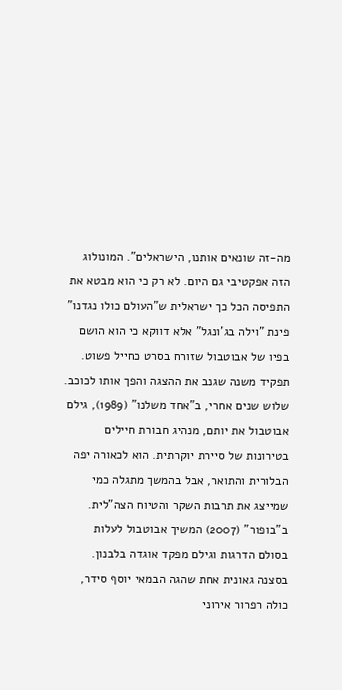מה-זה שונאים אותנו, הישראלים". המונולוג הזה אפקטיבי גם היום. לא רק כי הוא מבטא את התפיסה הכל כך ישראלית ש"העולם כולו נגדנו" פינת "וילה בג'ונגל" אלא דווקא כי הוא הושם בפיו של אבוטבול שזורח בסרט כחייל פשוט. תפקיד משנה שגנב את ההצגה והפך אותו לכוכב.
שלוש שנים אחרי, ב"אחד משלנו" (1989), גילם אבוטבול את יותם, מנהיג חבורת חיילים בטירונות של סיירת יוקרתית. הוא לכאורה יפה הבלורית והתואר, אבל בהמשך מתגלה כמי שמייצג את תרבות השקר והטיוח הצה"לית. ב"בופור" (2007) המשיך אבוטבול לעלות בסולם הדרגות וגילם מפקד אוגדה בלבנון. בסצנה גאונית אחת שהגה הבמאי יוסף סידר, כולה רפרור אירוני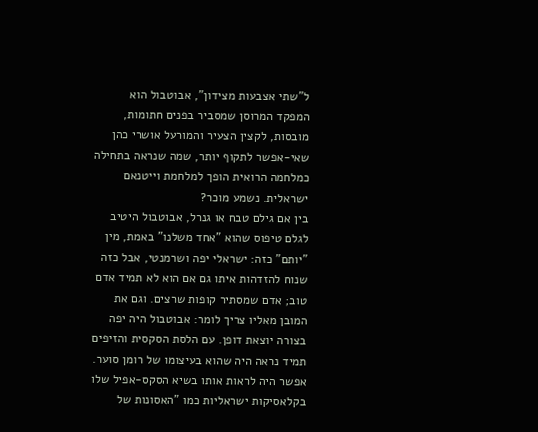ל"שתי אצבעות מצידון", אבוטבול הוא המפקד המרוסן שמסביר בפנים חתומות, מובסות, לקצין הצעיר והמורעל אושרי כהן שאי-אפשר לתקוף יותר, שמה שנראה בתחילה כמלחמה הרואית הופך למלחמת וייטנאם ישראלית. נשמע מוכר?
בין אם גילם טבח או גנרל, אבוטבול היטיב לגלם טיפוס שהוא "אחד משלנו" באמת, מין "יותם" כזה: ישראלי יפה ושרמנטי, אבל כזה שנוח להזדהות איתו גם אם הוא לא תמיד אדם טוב; אדם שמסתיר קופות שרצים. וגם את המובן מאליו צריך לומר: אבוטבול היה יפה בצורה יוצאת דופן. עם הלסת הסקסית והזיפים תמיד נראה היה שהוא בעיצומו של רומן סוער. אפשר היה לראות אותו בשיא הסקס-אפיל שלו בקלאסיקות ישראליות כמו "האסונות של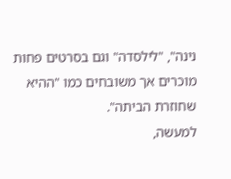נינה", "לילסדה" וגם בסרטים פחות מוכרים אך משובחים כמו "ההיא שחוזרת הביתה".
למעשה,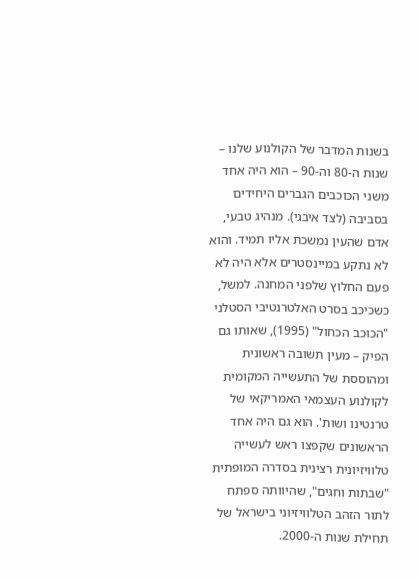בשנות המדבר של הקולנוע שלנו – שנות ה-80 וה-90 – הוא היה אחד משני הכוכבים הגברים היחידים בסביבה (לצד איבגי). מנהיג טבעי, אדם שהעין נמשכת אליו תמיד. והוא לא נתקע במיינסטרים אלא היה לא פעם החלוץ שלפני המחנה. למשל, כשכיכב בסרט האלטרנטיבי הסטלני "הכוכב הכחול" (1995), שאותו גם הפיק – מעין תשובה ראשונית ומהוססת של התעשייה המקומית לקולנוע העצמאי האמריקאי של טרנטינו ושות'. הוא גם היה אחד הראשונים שקפצו ראש לעשייה טלוויזיונית רצינית בסדרה המופתית "שבתות וחגים", שהיוותה ספתח לתור הזהב הטלוויזיוני בישראל של תחילת שנות ה-2000.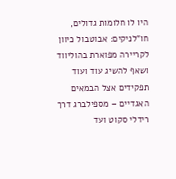היו לו חלומות גדולים, חו"לניקים: אבוטבול כיוון לקריירה מפוארת בהוליווד ושאף להשיג עוד ועוד תפקידים אצל הבמאים האגדיים – מספילברג דרך רידלי סקוט ועד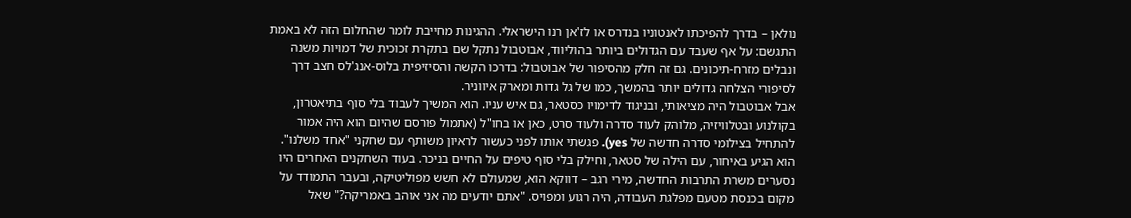נולאן – בדרך להפיכתו לאנטוניו בנדרס או לז'אן רנו הישראלי. ההגינות מחייבת לומר שהחלום הזה לא באמת התגשם: על אף שעבד עם הגדולים ביותר בהוליווד, אבוטבול נתקל שם בתקרת זכוכית של דמויות משנה ונבלים מזרח-תיכונים. גם זה חלק מהסיפור של אבוטבול: בדרכו הקשה והסיזיפית בלוס-אנג'לס חצב דרך לסיפורי הצלחה גדולים יותר בהמשך, כמו של גל גדות ומארק איווניר.
אבל אבוטבול היה מציאותי, ובניגוד לדימויו כסטאר, גם איש עניו. הוא המשיך לעבוד בלי סוף בתיאטרון, בקולנוע ובטלוויזיה, מלוהק לעוד סדרה ולעוד סרט, כאן או בחו"ל (אתמול פורסם שהיום הוא היה אמור להתחיל בצילומי סדרה חדשה של yes). פגשתי אותו לפני כעשור לראיון משותף עם שחקני "אחד משלנו". הוא הגיע באיחור, עם הילה של סטאר, וחילק בלי סוף טיפים על החיים בניכר. בעוד השחקנים האחרים היו נסערים משרת התרבות החדשה, מירי רגב – דווקא הוא, שמעולם לא חשש מפוליטיקה, ובעבר התמודד על מקום בכנסת מטעם מפלגת העבודה, היה רגוע ומפויס. "אתם יודעים מה אני אוהב באמריקה?" שאל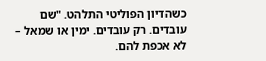כשהדיון הפוליטי התלהט. "שם עובדים. רק עובדים. ימין או שמאל – לא אכפת להם.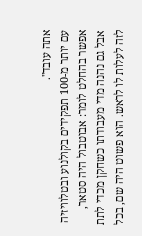אתה עובד".
עם יותר מ-100 תפקידים בקולנוע ובטלוויזיה אפשר בהחלט לומר: אבוטבול היה סטאר, אבל גם נהנה מדי מעבודתו כשחקן מכדי לתת לזה לעלות לו לראש. הוא פשוט היה שם, בכל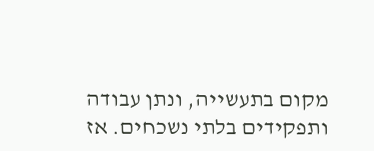מקום בתעשייה, ונתן עבודה ותפקידים בלתי נשכחים. אז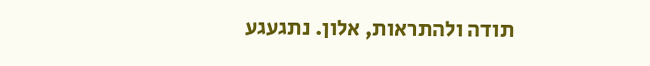תודה ולהתראות, אלון. נתגעגע